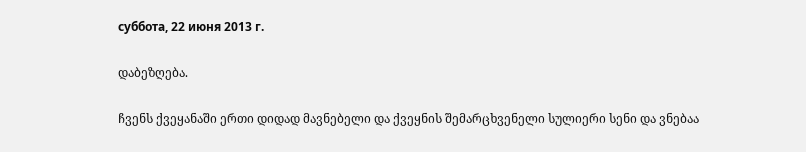суббота, 22 июня 2013 г.

დაბეზღება.

ჩვენს ქვეყანაში ერთი დიდად მავნებელი და ქვეყნის შემარცხვენელი სულიერი სენი და ვნებაა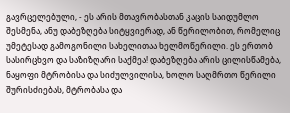გავრცელებული, - ეს არის მთავრობასთან კაცის საიდუმლო შესმენა, ანუ დაბეზღება სიტყვიერად, ან წერილობით, რომელიც უმეტესად გამოგონილი სახელითაა ხელმოწერილი. ეს ერთობ სასირცხვო და საზიზღარი საქმეა! დაბეზღება არის ცილისწამება, ნაყოფი მტრობისა და სიძულვილისა, ხოლო საღმრთო წერილი შურისძიებას, მტრობასა და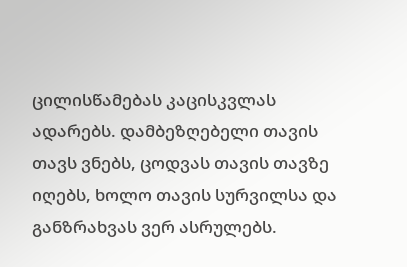ცილისწამებას კაცისკვლას ადარებს. დამბეზღებელი თავის თავს ვნებს, ცოდვას თავის თავზე იღებს, ხოლო თავის სურვილსა და განზრახვას ვერ ასრულებს.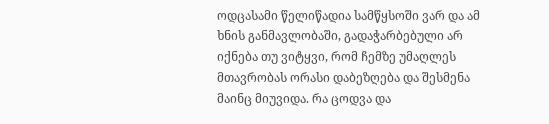ოდცასამი წელიწადია სამწყსოში ვარ და ამ ხნის განმავლობაში, გადაჭარბებული არ იქნება თუ ვიტყვი, რომ ჩემზე უმაღლეს მთავრობას ორასი დაბეზღება და შესმენა მაინც მიუვიდა. რა ცოდვა და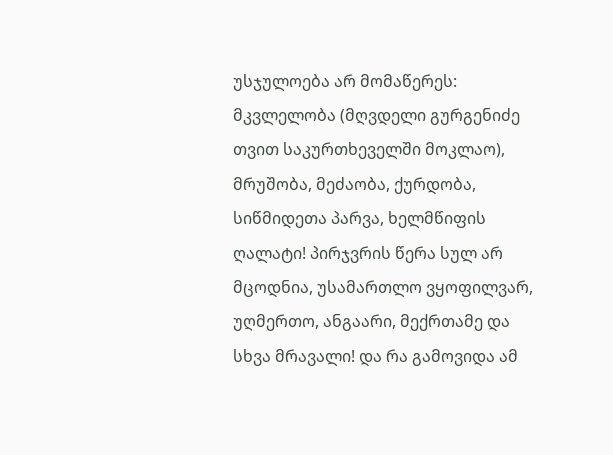უსჯულოება არ მომაწერეს: მკვლელობა (მღვდელი გურგენიძე თვით საკურთხეველში მოკლაო), მრუშობა, მეძაობა, ქურდობა, სიწმიდეთა პარვა, ხელმწიფის ღალატი! პირჯვრის წერა სულ არ მცოდნია, უსამართლო ვყოფილვარ, უღმერთო, ანგაარი, მექრთამე და სხვა მრავალი! და რა გამოვიდა ამ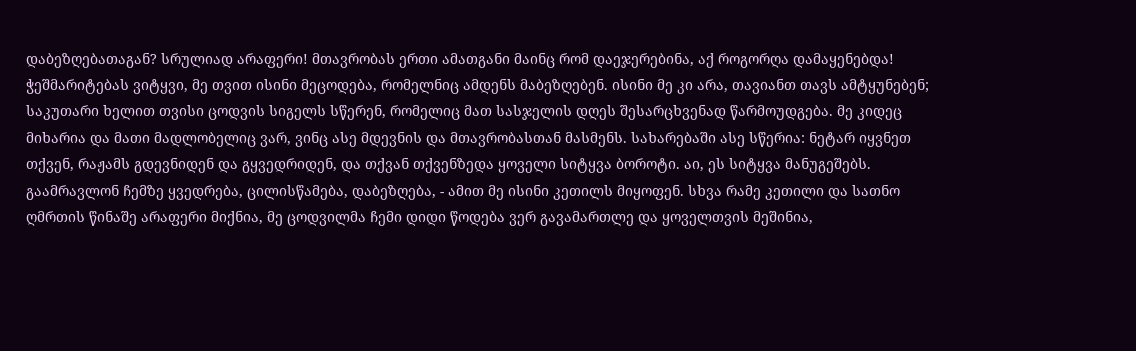დაბეზღებათაგან? სრულიად არაფერი! მთავრობას ერთი ამათგანი მაინც რომ დაეჯერებინა, აქ როგორღა დამაყენებდა! ჭეშმარიტებას ვიტყვი, მე თვით ისინი მეცოდება, რომელნიც ამდენს მაბეზღებენ. ისინი მე კი არა, თავიანთ თავს ამტყუნებენ; საკუთარი ხელით თვისი ცოდვის სიგელს სწერენ, რომელიც მათ სასჯელის დღეს შესარცხვენად წარმოუდგება. მე კიდეც მიხარია და მათი მადლობელიც ვარ, ვინც ასე მდევნის და მთავრობასთან მასმენს. სახარებაში ასე სწერია: ნეტარ იყვნეთ თქვენ, რაჟამს გდევნიდენ და გყვედრიდენ, და თქვან თქვენზედა ყოველი სიტყვა ბოროტი. აი, ეს სიტყვა მანუგეშებს. გაამრავლონ ჩემზე ყვედრება, ცილისწამება, დაბეზღება, - ამით მე ისინი კეთილს მიყოფენ. სხვა რამე კეთილი და სათნო ღმრთის წინაშე არაფერი მიქნია, მე ცოდვილმა ჩემი დიდი წოდება ვერ გავამართლე და ყოველთვის მეშინია,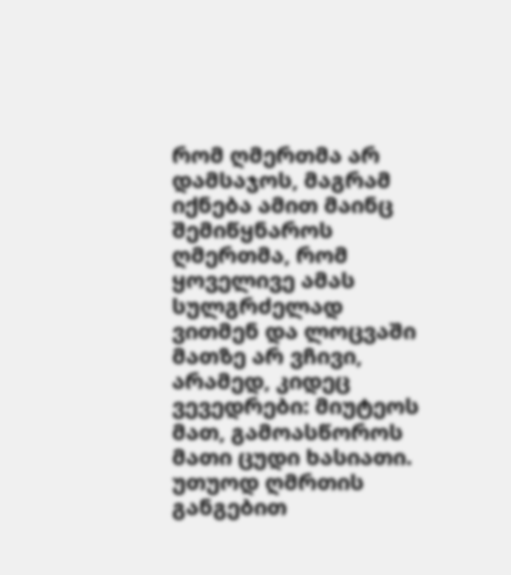რომ ღმერთმა არ დამსაჯოს, მაგრამ იქნება ამით მაინც შემიწყნაროს ღმერთმა, რომ ყოველივე ამას სულგრძელად ვითმენ და ლოცვაში მათზე არ ვჩივი, არამედ, კიდეც ვევედრები: მიუტეოს მათ, გამოასწოროს მათი ცუდი ხასიათი. უთუოდ ღმრთის განგებით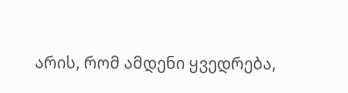არის, რომ ამდენი ყვედრება,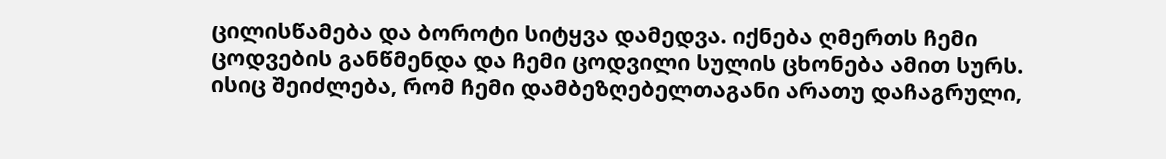ცილისწამება და ბოროტი სიტყვა დამედვა. იქნება ღმერთს ჩემი ცოდვების განწმენდა და ჩემი ცოდვილი სულის ცხონება ამით სურს. ისიც შეიძლება, რომ ჩემი დამბეზღებელთაგანი არათუ დაჩაგრული,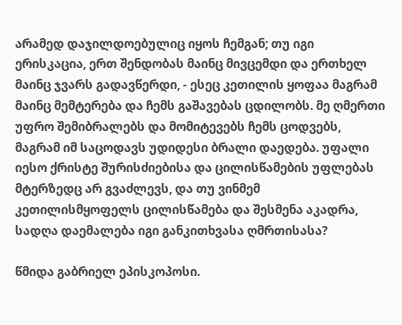არამედ დაჯილდოებულიც იყოს ჩემგან; თუ იგი ერისკაცია, ერთ შენდობას მაინც მივცემდი და ერთხელ მაინც ჯვარს გადავწერდი, - ესეც კეთილის ყოფაა მაგრამ მაინც მემტერება და ჩემს გაშავებას ცდილობს. მე ღმერთი უფრო შემიბრალებს და მომიტევებს ჩემს ცოდვებს, მაგრამ იმ საცოდავს უდიდესი ბრალი დაედება. უფალი იესო ქრისტე შურისძიებისა და ცილისწამების უფლებას მტერზედც არ გვაძლევს, და თუ ვინმემ კეთილისმყოფელს ცილისწამება და შესმენა აკადრა, სადღა დაემალება იგი განკითხვასა ღმრთისასა?

წმიდა გაბრიელ ეპისკოპოსი.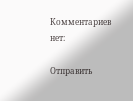Комментариев нет:

Отправить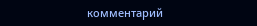комментарий